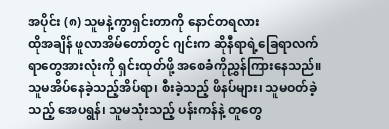အပိုင်း (၈) သူမနဲ့ကွာရှင်းတာကို နောင်တရလား
ထိုအချိန် ဖူလာအိမ်တော်တွင် ဂျင်းက ဆိုနီရာရဲ့ခြေရာလက်ရာတွေအားလုံးကို ရှင်းထုတ်ဖို့ အစေခံကိုညွှန်ကြားနေသည်။ သူမအိပ်နေခဲ့သည့်အိပ်ရာ၊ စီးခဲ့သည့် ဖိနပ်များ၊ သူမဝတ်ခဲ့သည့် အေပရွန်၊ သူမသုံးသည့် ပန်းကန်နဲ့ တူတွေ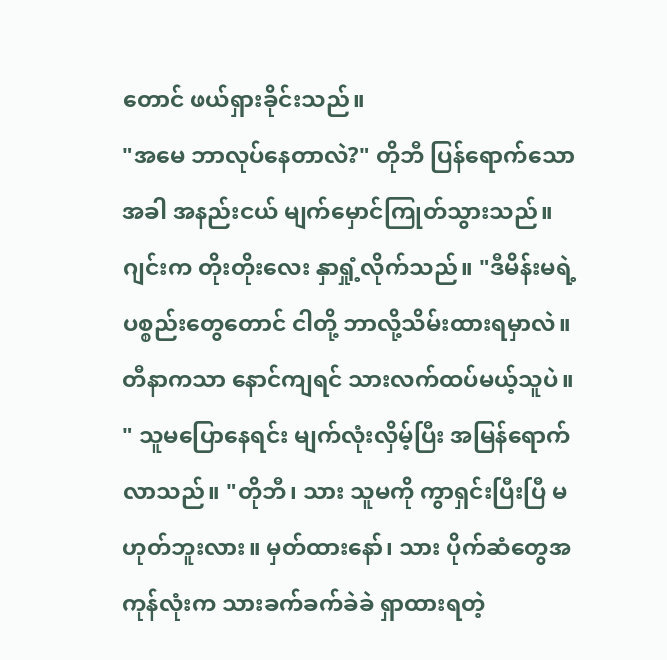တောင် ဖယ်ရှားခိုင်းသည်။
"အမေ ဘာလုပ်နေတာလဲ?" တိုဘီ ပြန်ရောက်သောအခါ အနည်းငယ် မျက်မှောင်ကြုတ်သွားသည်။
ဂျင်းက တိုးတိုးလေး နှာရှုံ့လိုက်သည်။ "ဒီမိန်းမရဲ့ပစ္စည်းတွေတောင် ငါတို့ ဘာလို့သိမ်းထားရမှာလဲ။ တီနာကသာ နောင်ကျရင် သားလက်ထပ်မယ့်သူပဲ။ " သူမပြောနေရင်း မျက်လုံးလှိမ့်ပြီး အမြန်ရောက်လာသည်။ "တိုဘီ၊ သား သူမကို ကွာရှင်းပြီးပြီ မဟုတ်ဘူးလား။ မှတ်ထားနော်၊ သား ပိုက်ဆံတွေအကုန်လုံးက သားခက်ခက်ခဲခဲ ရှာထားရတဲ့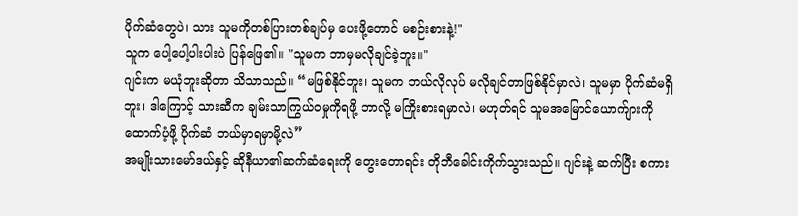ပိုက်ဆံတွေပဲ၊ သား သူမကိုတစ်ပြားတစ်ချပ်မှ ပေးဖို့တောင် မစဉ်းစားနဲ့!"
သူက ပေါ့ပေါ့ပါးပါးပဲ ပြန်ဖြေ၏။ "သူမက ဘာမှမလိုချင်ခဲ့ဘူး။"
ဂျင်းက မယုံဘူးဆိုတာ သိသာသည်။ “မဖြစ်နိုင်ဘူး၊ သူမက ဘယ်လိုလုပ် မလိုချင်တာဖြစ်နိုင်မှာလဲ၊ သူမမှာ ပိုက်ဆံမရှိဘူး၊ ဒါကြောင့် သားဆီက ချမ်းသာကြွယ်ဝမှုကိုရဖို့ ဘာလို့ မကြိုးစားရမှာလဲ၊ မဟုတ်ရင် သူမအမြောင်ယောက်ျားကိုထောက်ပံ့ဖို့ ပိုက်ဆံ ဘယ်မှာရမှာမို့လဲ”
အမျိုးသားမော်ဒယ်နှင့် ဆိုနီယာ၏ဆက်ဆံရေးကို တွေးတောရင်း တိုဘီခေါင်းကိုက်သွားသည်။ ဂျင်းနဲ့ ဆက်ပြီး စကား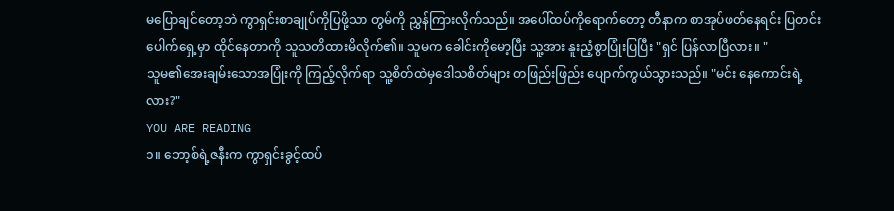မပြောချင်တော့ဘဲ ကွာရှင်းစာချုပ်ကိုပြဖို့သာ တွမ်ကို ညွှန်ကြားလိုက်သည်။ အပေါ်ထပ်ကိုရောက်တော့ တီနာက စာအုပ်ဖတ်နေရင်း ပြတင်းပေါက်ရှေ့မှာ ထိုင်နေတာကို သူသတိထားမိလိုက်၏။ သူမက ခေါင်းကိုမော့ပြီး သူ့အား နူးညံ့စွာပြုံးပြပြီး "ရှင် ပြန်လာပြီလား။ "
သူမ၏အေးချမ်းသောအပြုံးကို ကြည့်လိုက်ရာ သူ့စိတ်ထဲမှဒေါသစိတ်များ တဖြည်းဖြည်း ပျောက်ကွယ်သွားသည်။ "မင်း နေကောင်းရဲ့လား?"
YOU ARE READING
၁။ ဘော့စ်ရဲ့ဇနီးက ကွာရှင်းခွင့်ထပ်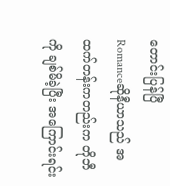တောင်းပြန်ပြီ
Romanceဆိုနီယာသည် အထက်တန်းကတည်းက တိုဘီကို ချစ်မိခဲ့ပြီး အကြောင်းရင်း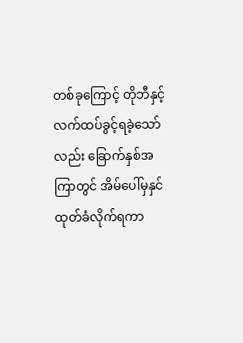တစ်ခုကြောင့် တိုဘီနှင့်လက်ထပ်ခွင့်ရခဲ့သော်လည်း ခြောက်နှစ်အကြာတွင် အိမ်ပေါ်မှနှင်ထုတ်ခံလိုက်ရကာ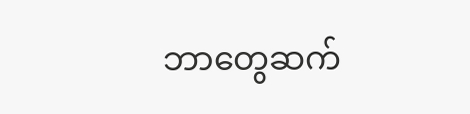ဘာတွေဆက်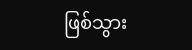ဖြစ်သွား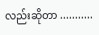လည်းဆိုတာ ...........